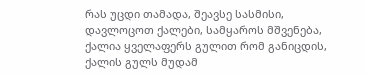რას უცდი თამადა, შეავსე სასმისი, დავლოცოთ ქალები, სამყაროს მშვენება, ქალია ყველაფერს გულით რომ განიცდის, ქალის გულს მუდამ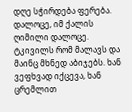დღე სჭირდება ფერება. დალოცე, იმ ქალის ღიმილი დალოცე. ტკივილს რომ მალავს და მაინც მხნედ აბიჯებს. ხან ვეფხვად იქცევა, ხან ცრემლით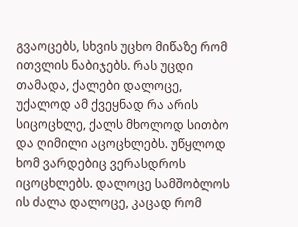გვაოცებს, სხვის უცხო მიწაზე რომ ითვლის ნაბიჯებს. რას უცდი თამადა, ქალები დალოცე, უქალოდ ამ ქვეყნად რა არის სიცოცხლე, ქალს მხოლოდ სითბო და ღიმილი აცოცხლებს. უწყლოდ ხომ ვარდებიც ვერასდროს იცოცხლებს. დალოცე სამშობლოს ის ძალა დალოცე, კაცად რომ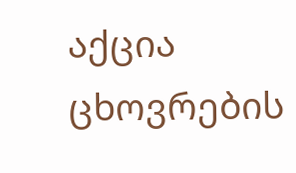აქცია ცხოვრების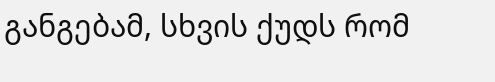განგებამ, სხვის ქუდს რომ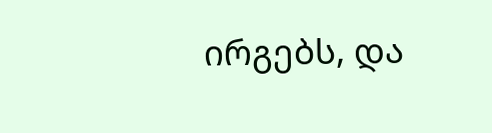ირგებს, და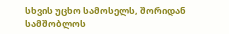სხვის უცხო სამოსელს, შორიდან სამშობლოს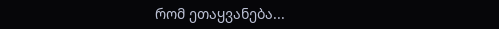რომ ეთაყვანება...